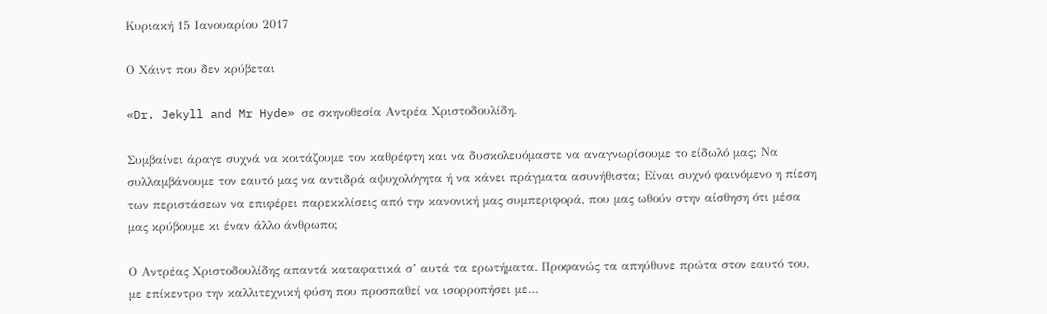Κυριακή 15 Ιανουαρίου 2017

Ο Χάιντ που δεν κρύβεται

«Dr. Jekyll and Mr Hyde» σε σκηνοθεσία Αντρέα Χριστοδουλίδη.

Συμβαίνει άραγε συχνά να κοιτάζουμε τον καθρέφτη και να δυσκολευόμαστε να αναγνωρίσουμε το είδωλό μας; Να συλλαμβάνουμε τον εαυτό μας να αντιδρά αψυχολόγητα ή να κάνει πράγματα ασυνήθιστα; Είναι συχνό φαινόμενο η πίεση των περιστάσεων να επιφέρει παρεκκλίσεις από την κανονική μας συμπεριφορά, που μας ωθούν στην αίσθηση ότι μέσα μας κρύβουμε κι έναν άλλο άνθρωπο;

Ο Αντρέας Χριστοδουλίδης απαντά καταφατικά σ’ αυτά τα ερωτήματα. Προφανώς τα απηύθυνε πρώτα στον εαυτό του, με επίκεντρο την καλλιτεχνική φύση που προσπαθεί να ισορροπήσει με…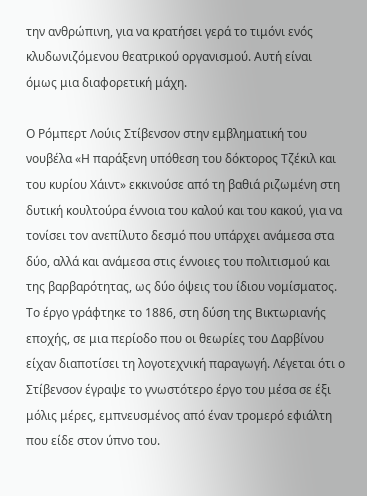την ανθρώπινη, για να κρατήσει γερά το τιμόνι ενός κλυδωνιζόμενου θεατρικού οργανισμού. Αυτή είναι όμως μια διαφορετική μάχη.

Ο Ρόμπερτ Λούις Στίβενσον στην εμβληματική του νουβέλα «Η παράξενη υπόθεση του δόκτορος Τζέκιλ και του κυρίου Χάιντ» εκκινούσε από τη βαθιά ριζωμένη στη δυτική κουλτούρα έννοια του καλού και του κακού, για να τονίσει τον ανεπίλυτο δεσμό που υπάρχει ανάμεσα στα δύο, αλλά και ανάμεσα στις έννοιες του πολιτισμού και της βαρβαρότητας, ως δύο όψεις του ίδιου νομίσματος. Το έργο γράφτηκε το 1886, στη δύση της Βικτωριανής εποχής, σε μια περίοδο που οι θεωρίες του Δαρβίνου είχαν διαποτίσει τη λογοτεχνική παραγωγή. Λέγεται ότι ο Στίβενσον έγραψε το γνωστότερο έργο του μέσα σε έξι μόλις μέρες, εμπνευσμένος από έναν τρομερό εφιάλτη που είδε στον ύπνο του.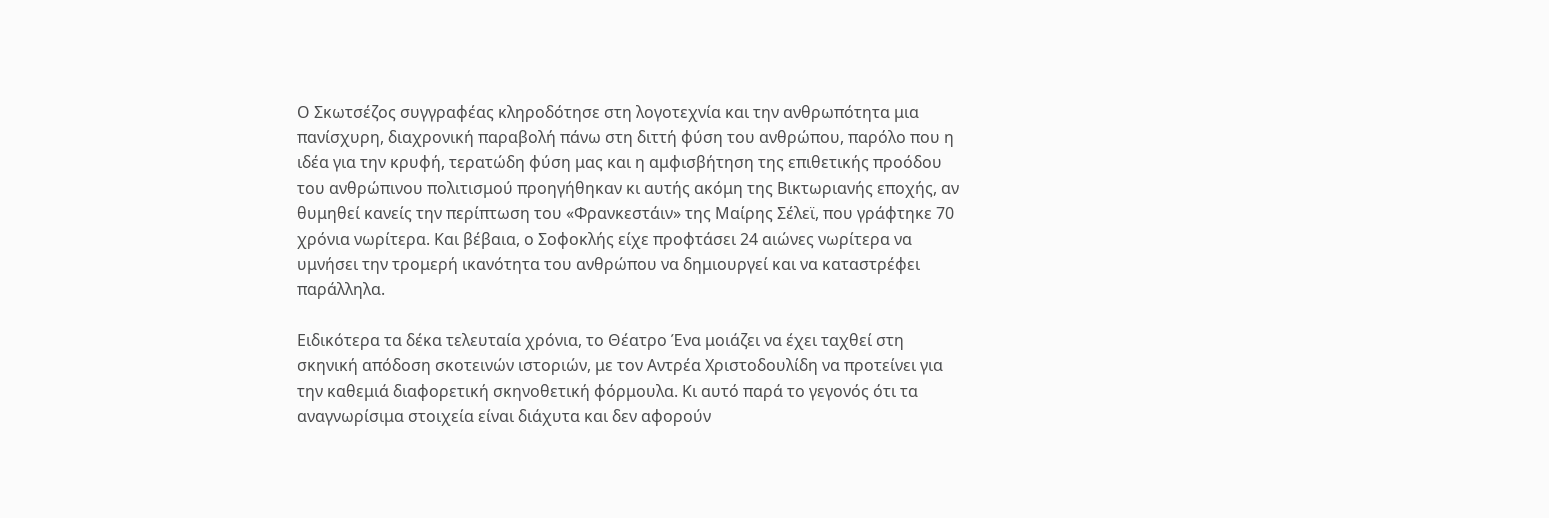Ο Σκωτσέζος συγγραφέας κληροδότησε στη λογοτεχνία και την ανθρωπότητα μια πανίσχυρη, διαχρονική παραβολή πάνω στη διττή φύση του ανθρώπου, παρόλo που η ιδέα για την κρυφή, τερατώδη φύση μας και η αμφισβήτηση της επιθετικής προόδου του ανθρώπινου πολιτισμού προηγήθηκαν κι αυτής ακόμη της Βικτωριανής εποχής, αν θυμηθεί κανείς την περίπτωση του «Φρανκεστάιν» της Μαίρης Σέλεϊ, που γράφτηκε 70 χρόνια νωρίτερα. Και βέβαια, ο Σοφοκλής είχε προφτάσει 24 αιώνες νωρίτερα να υμνήσει την τρομερή ικανότητα του ανθρώπου να δημιουργεί και να καταστρέφει παράλληλα.

Ειδικότερα τα δέκα τελευταία χρόνια, το Θέατρο Ένα μοιάζει να έχει ταχθεί στη σκηνική απόδοση σκοτεινών ιστοριών, με τον Αντρέα Χριστοδουλίδη να προτείνει για την καθεμιά διαφορετική σκηνοθετική φόρμουλα. Κι αυτό παρά το γεγονός ότι τα αναγνωρίσιμα στοιχεία είναι διάχυτα και δεν αφορούν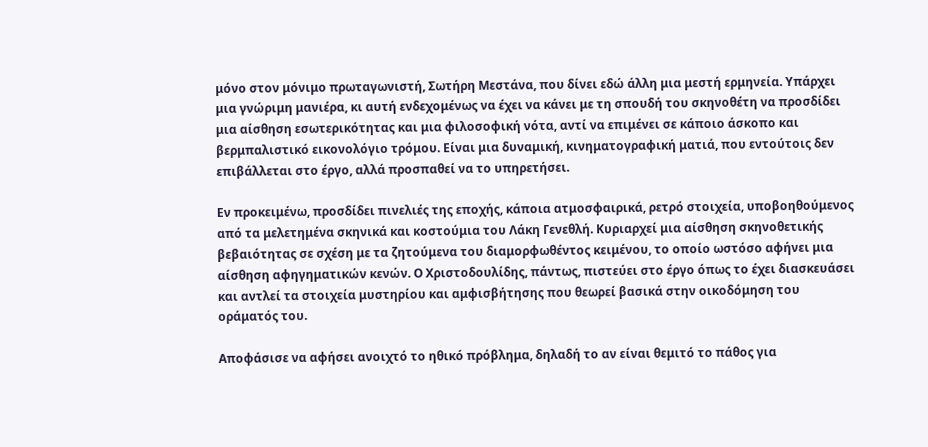μόνο στον μόνιμο πρωταγωνιστή, Σωτήρη Μεστάνα, που δίνει εδώ άλλη μια μεστή ερμηνεία. Υπάρχει μια γνώριμη μανιέρα, κι αυτή ενδεχομένως να έχει να κάνει με τη σπουδή του σκηνοθέτη να προσδίδει μια αίσθηση εσωτερικότητας και μια φιλοσοφική νότα, αντί να επιμένει σε κάποιο άσκοπο και βερμπαλιστικό εικονολόγιο τρόμου. Είναι μια δυναμική, κινηματογραφική ματιά, που εντούτοις δεν επιβάλλεται στο έργο, αλλά προσπαθεί να το υπηρετήσει.

Εν προκειμένω, προσδίδει πινελιές της εποχής, κάποια ατμοσφαιρικά, ρετρό στοιχεία, υποβοηθούμενος από τα μελετημένα σκηνικά και κοστούμια του Λάκη Γενεθλή. Κυριαρχεί μια αίσθηση σκηνοθετικής βεβαιότητας σε σχέση με τα ζητούμενα του διαμορφωθέντος κειμένου, το οποίο ωστόσο αφήνει μια αίσθηση αφηγηματικών κενών. Ο Χριστοδουλίδης, πάντως, πιστεύει στο έργο όπως το έχει διασκευάσει και αντλεί τα στοιχεία μυστηρίου και αμφισβήτησης που θεωρεί βασικά στην οικοδόμηση του οράματός του.

Αποφάσισε να αφήσει ανοιχτό το ηθικό πρόβλημα, δηλαδή το αν είναι θεμιτό το πάθος για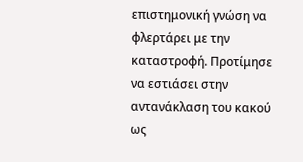επιστημονική γνώση να φλερτάρει με την καταστροφή. Προτίμησε να εστιάσει στην αντανάκλαση του κακού ως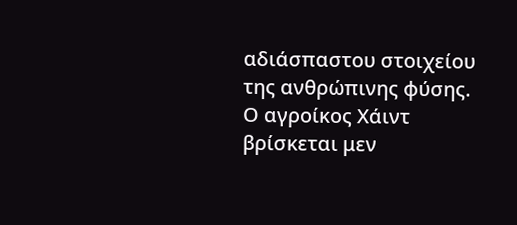αδιάσπαστου στοιχείου της ανθρώπινης φύσης. Ο αγροίκος Χάιντ βρίσκεται μεν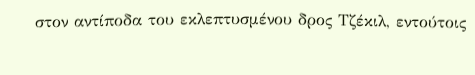στον αντίποδα του εκλεπτυσμένου δρος Τζέκιλ, εντούτοις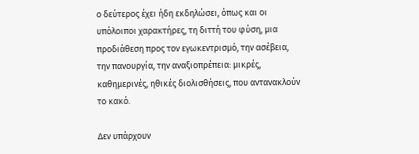ο δεύτερος έχει ήδη εκδηλώσει, όπως και οι υπόλοιποι χαρακτήρες, τη διττή του φύση, μια προδιάθεση προς τον εγωκεντρισμό, την ασέβεια, την πανουργία, την αναξιοπρέπεια: μικρές, καθημερινές, ηθικές διολισθήσεις, που αντανακλούν το κακό.

Δεν υπάρχουν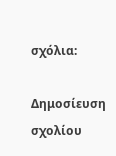σχόλια:

Δημοσίευση σχολίου